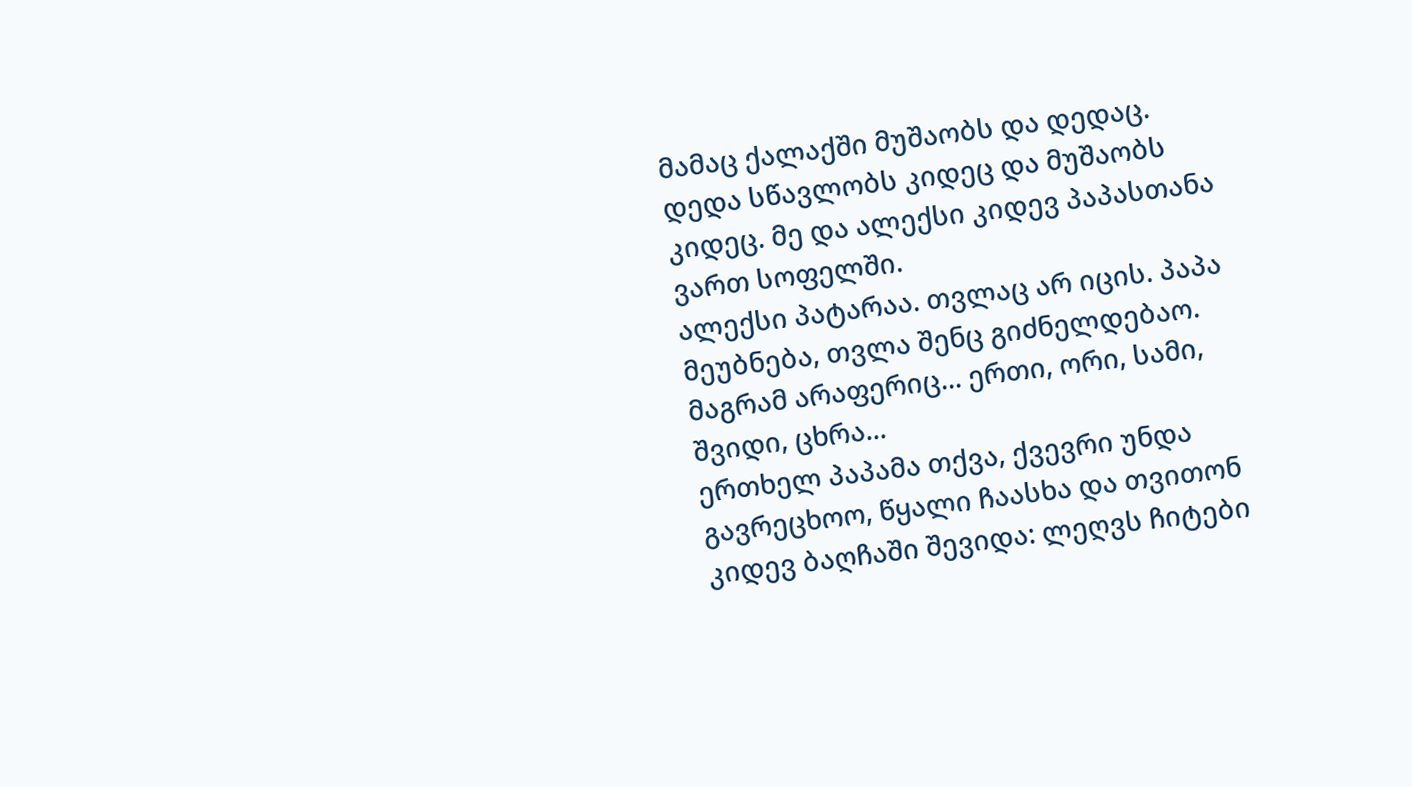მამაც ქალაქში მუშაობს და დედაც. დედა სწავლობს კიდეც და მუშაობს კიდეც. მე და ალექსი კიდევ პაპასთანა ვართ სოფელში.
ალექსი პატარაა. თვლაც არ იცის. პაპა მეუბნება, თვლა შენც გიძნელდებაო. მაგრამ არაფერიც... ერთი, ორი, სამი, შვიდი, ცხრა...
ერთხელ პაპამა თქვა, ქვევრი უნდა გავრეცხოო, წყალი ჩაასხა და თვითონ კიდევ ბაღჩაში შევიდა: ლეღვს ჩიტები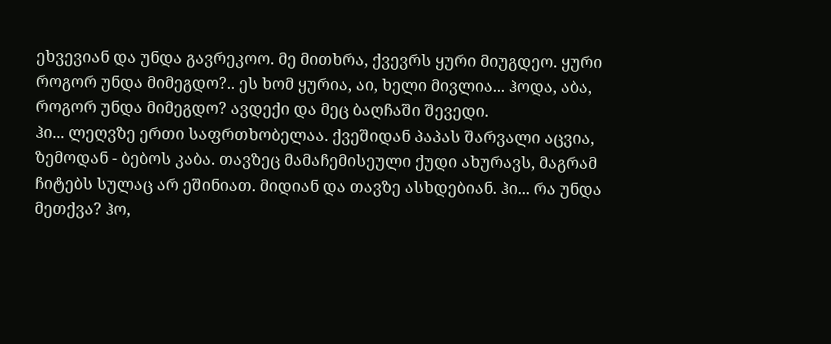ეხვევიან და უნდა გავრეკოო. მე მითხრა, ქვევრს ყური მიუგდეო. ყური როგორ უნდა მიმეგდო?.. ეს ხომ ყურია, აი, ხელი მივლია... ჰოდა, აბა, როგორ უნდა მიმეგდო? ავდექი და მეც ბაღჩაში შევედი.
ჰი... ლეღვზე ერთი საფრთხობელაა. ქვეშიდან პაპას შარვალი აცვია, ზემოდან - ბებოს კაბა. თავზეც მამაჩემისეული ქუდი ახურავს, მაგრამ ჩიტებს სულაც არ ეშინიათ. მიდიან და თავზე ასხდებიან. ჰი... რა უნდა მეთქვა? ჰო,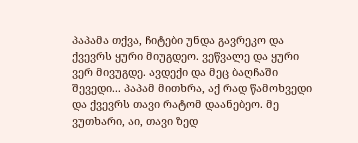პაპამა თქვა, ჩიტები უნდა გავრეკო და ქვევრს ყური მიუგდეო. ვეწვალე და ყური ვერ მივუგდე. ავდექი და მეც ბაღჩაში შევედი... პაპამ მითხრა, აქ რად წამოხვედი და ქვევრს თავი რატომ დაანებეო. მე ვუთხარი, აი, თავი ზედ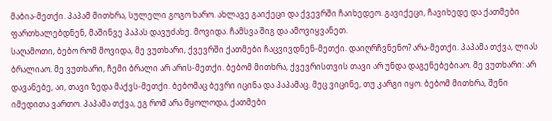მაბია-მეთქი. პაპამ მითხრა, სულელი გოგო ხარო. ახლავე გაიქეცი და ქვევრში ჩაიხედეო. გავიქეცი, ჩავიხედე და ქათმები ფართხალებდნენ, მაშინვე პაპას დავუძახე. მოვიდა. ჩამსვა შიგ და ამოვიყვანეთ.
საღამოთი, ბებო რომ მოვიდა, მე ვუთხარი, ქვევრში ქათმები ჩაცვივდნენ-მეთქი. დაიღრჩვნენო? არა-მეთქი. პაპამა თქვა, ლიას ბრალიაო. მე ვუთხარი, ჩემი ბრალი არ არის-მეთქი. ბებომ მითხრა, ქვევრისთვის თავი არ უნდა დაგენებებიაო. მე ვუთხარი: არ დავანებე, აი, თავი ზედა მაქვს-მეთქი. ბებომაც ბევრი იცინა და პაპამაც. მეც ვიცინე, თუ კარგი იყო. ბებომ მითხრა, შენი იმედითა ვართო. პაპამა თქვა, ეგ რომ არა მყოლოდა, ქათმები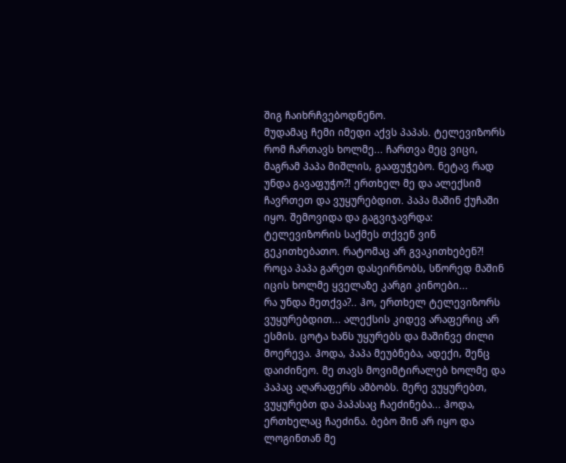შიგ ჩაიხრჩვებოდნენო.
მუდამაც ჩემი იმედი აქვს პაპას. ტელევიზორს რომ ჩართავს ხოლმე... ჩართვა მეც ვიცი, მაგრამ პაპა მიშლის, გააფუჭებო. ნეტავ რად უნდა გავაფუჭო?! ერთხელ მე და ალექსიმ ჩავრთეთ და ვუყურებდით. პაპა მაშინ ქუჩაში იყო. შემოვიდა და გაგვიჯავრდა: ტელევიზორის საქმეს თქვენ ვინ გეკითხებათო. რატომაც არ გვაკითხებენ?! როცა პაპა გარეთ დასეირნობს, სწორედ მაშინ იცის ხოლმე ყველაზე კარგი კინოები...
რა უნდა მეთქვა?.. ჰო, ერთხელ ტელევიზორს ვუყურებდით... ალექსის კიდევ არაფერიც არ ესმის. ცოტა ხანს უყურებს და მაშინვე ძილი მოერევა. ჰოდა, პაპა მეუბნება, ადექი, შენც დაიძინეო. მე თავს მოვიმტირალებ ხოლმე და პაპაც აღარაფერს ამბობს. მერე ვუყურებთ, ვუყურებთ და პაპასაც ჩაეძინება... ჰოდა, ერთხელაც ჩაეძინა. ბებო შინ არ იყო და ლოგინთან მე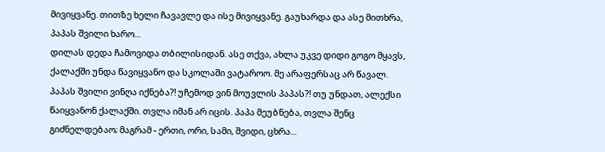მივიყვანე. თითზე ხელი ჩავავლე და ისე მივიყვანე. გაუხარდა და ასე მითხრა, პაპას შვილი ხარო...
დილას დედა ჩამოვიდა თბილისიდან. ასე თქვა, ახლა უკვე დიდი გოგო მყავს, ქალაქში უნდა წავიყვანო და სკოლაში ვატაროო. მე არაფერსაც არ წავალ. პაპას შვილი ვინღა იქნება?! უჩემოდ ვინ მოუვლის პაპას?! თუ უნდათ, ალექსი წაიყვანონ ქალაქში. თვლა იმან არ იცის. პაპა მეუბნება, თვლა შენც გიძნელდებაო; მაგრამ - ერთი, ორი, სამი, შვიდი, ცხრა...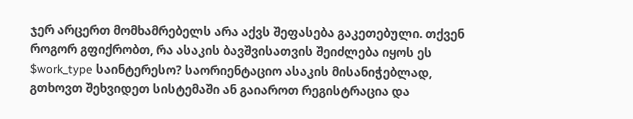ჯერ არცერთ მომხამრებელს არა აქვს შეფასება გაკეთებული. თქვენ როგორ გფიქრობთ, რა ასაკის ბავშვისათვის შეიძლება იყოს ეს $work_type საინტერესო? საორიენტაციო ასაკის მისანიჭებლად, გთხოვთ შეხვიდეთ სისტემაში ან გაიაროთ რეგისტრაცია და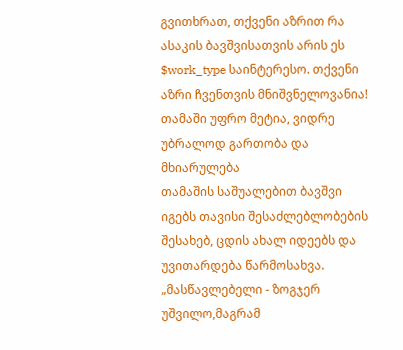გვითხრათ, თქვენი აზრით რა ასაკის ბავშვისათვის არის ეს $work_type საინტერესო. თქვენი აზრი ჩვენთვის მნიშვნელოვანია!
თამაში უფრო მეტია, ვიდრე უბრალოდ გართობა და მხიარულება
თამაშის საშუალებით ბავშვი იგებს თავისი შესაძლებლობების შესახებ, ცდის ახალ იდეებს და უვითარდება წარმოსახვა.
„მასწავლებელი - ზოგჯერ უშვილო,მაგრამ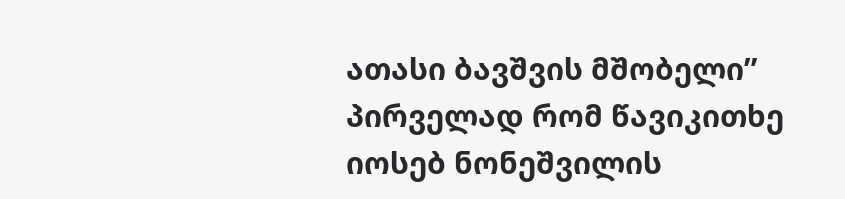ათასი ბავშვის მშობელი” პირველად რომ წავიკითხე იოსებ ნონეშვილის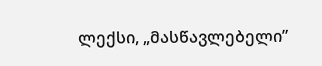ლექსი, „მასწავლებელი”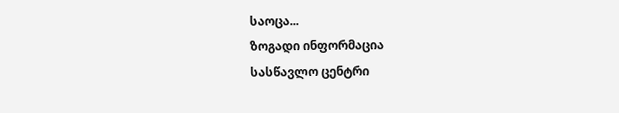საოცა...
ზოგადი ინფორმაცია
სასწავლო ცენტრი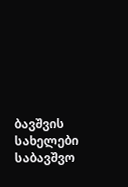ბავშვის სახელები
საბავშვო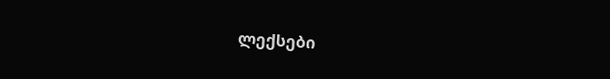ლექსები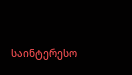საინტერესო